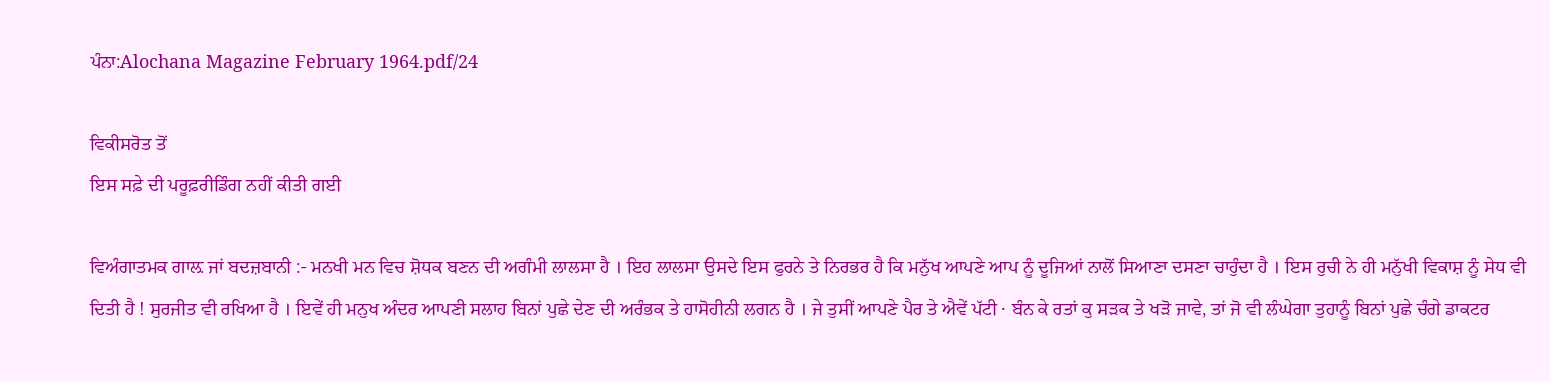ਪੰਨਾ:Alochana Magazine February 1964.pdf/24

ਵਿਕੀਸਰੋਤ ਤੋਂ
ਇਸ ਸਫ਼ੇ ਦੀ ਪਰੂਫ਼ਰੀਡਿੰਗ ਨਹੀਂ ਕੀਤੀ ਗਈ

ਵਿਅੰਗਾਤਮਕ ਗਾਲ਼ ਜਾਂ ਬਦਜ਼ਬਾਨੀ :- ਮਨਖੀ ਮਨ ਵਿਚ ਸ਼ੋਧਕ ਬਣਨ ਦੀ ਅਗੰਮੀ ਲਾਲਸਾ ਹੈ । ਇਹ ਲਾਲਸਾ ਉਸਦੇ ਇਸ ਫੁਰਨੇ ਤੇ ਨਿਰਭਰ ਹੈ ਕਿ ਮਨੁੱਖ ਆਪਣੇ ਆਪ ਨੂੰ ਦੂਜਿਆਂ ਨਾਲੋਂ ਸਿਆਣਾ ਦਸਣਾ ਚਾਹੁੰਦਾ ਹੈ । ਇਸ ਰੁਚੀ ਨੇ ਹੀ ਮਨੁੱਖੀ ਵਿਕਾਸ਼ ਨੂੰ ਸੇਧ ਵੀ ਦਿਤੀ ਹੈ ! ਸੁਰਜੀਤ ਵੀ ਰਖਿਆ ਹੈ । ਇਵੇਂ ਹੀ ਮਨੁਖ ਅੰਦਰ ਆਪਣੀ ਸਲਾਹ ਬਿਨਾਂ ਪੁਛੇ ਦੇਣ ਦੀ ਅਰੰਭਕ ਤੇ ਹਾਸੋਹੀਨੀ ਲਗਨ ਹੈ । ਜੇ ਤੁਸੀਂ ਆਪਣੇ ਪੈਰ ਤੇ ਐਵੇਂ ਪੱਟੀ · ਬੰਨ ਕੇ ਰਤਾਂ ਕੁ ਸੜਕ ਤੇ ਖੜੋ ਜਾਵੇ, ਤਾਂ ਜੋ ਵੀ ਲੰਘੇਗਾ ਤੁਹਾਨੂੰ ਬਿਨਾਂ ਪੁਛੇ ਚੰਗੇ ਡਾਕਟਰ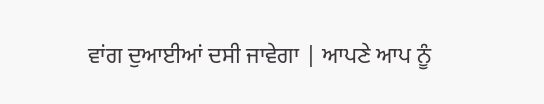ਵਾਂਗ ਦੁਆਈਆਂ ਦਸੀ ਜਾਵੇਗਾ | ਆਪਣੇ ਆਪ ਨੂੰ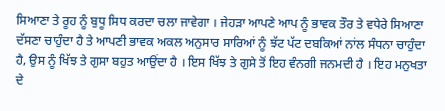ਸਿਆਣਾ ਤੇ ਰੂਹ ਨੂੰ ਬੁਧੂ ਸਿਧ ਕਰਦਾ ਚਲਾ ਜਾਵੇਗਾ । ਜੇਹੜਾ ਆਪਣੇ ਆਪ ਨੂੰ ਭਾਵਕ ਤੌਰ ਤੇ ਵਧੇਰੇ ਸਿਆਣਾ ਦੱਸਣਾ ਚਾਹੁੰਦਾ ਹੈ ਤੇ ਆਪਣੀ ਭਾਵਕ ਅਕਲ ਅਨੁਸਾਰ ਸਾਰਿਆਂ ਨੂੰ ਝੱਟ ਪੱਟ ਦਬਕਿਆਂ ਨਾਂਲ ਸੰਧਨਾ ਚਾਹੁੰਦਾ ਹੈ, ਉਸ ਨੂੰ ਖਿੱਝ ਤੇ ਗੁਸਾ ਬਹੁਤ ਆਉਂਦਾ ਹੈ । ਇਸ ਖਿੱਝ ਤੇ ਗੁਸੇ ਤੋਂ ਇਹ ਵੰਨਗੀ ਜਨਮਦੀ ਹੈ । ਇਹ ਮਨੁਖਤਾ ਦੇ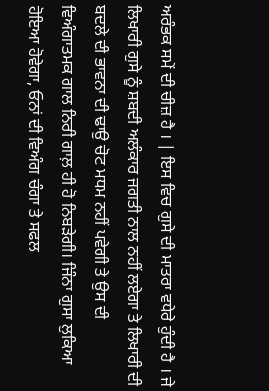ਅਰੰਭਕ ਸਮੇਂ ਦੀ ਚੀਜ਼ ਹੈ । | ਇਸ ਵਿਚ ਗੁਸੇ ਦੀ ਮਾਤਰਾ ਵਧੇਰੇ ਹੁੰਦੀ ਹੈ । ਜੇ ਲਿਖਾਰੀ ਗੁਸੇ ਨੂੰ ਸ਼ਬਦੀ ਅਲੰਕਾਰ ਜਗਤੀ ਨਾਲ ਨਹੀਂ ਲਏਗਾ ਤੇ ਲਿਖਾਰੀ ਦੀ ਬਦਲੇ ਦੀ ਭਾਵਨਾ ਦੀ ਢਾਉ ਚੋਟ ਮਧਮ ਨਹੀਂ ਪਵੇਗੀ ਤੇ ਉਸ ਦੀ ਵਿਅੰਗਾਤਮਕ ਗਾਲ ਨਿਰੀ ਗਾਲ਼ ਹੀ ਹੋ ਨਿਬੜੇਗੀ। ਜਿੰਨਾ ਗੁਸਾ ਲੁਕਿਆ ਹੋਇਆ ਹੋਵੇਗਾ, ਓਨਾਂ ਦੀ ਵਿਅੰਗ ਚੰਗਾ ਤੇ ਸਫਲ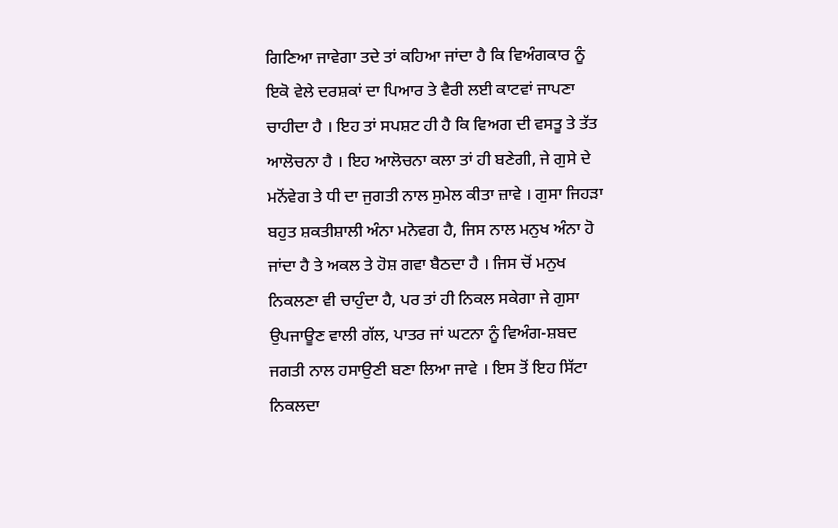ਗਿਣਿਆ ਜਾਵੇਗਾ ਤਦੇ ਤਾਂ ਕਹਿਆ ਜਾਂਦਾ ਹੈ ਕਿ ਵਿਅੰਗਕਾਰ ਨੂੰ ਇਕੋ ਵੇਲੇ ਦਰਸ਼ਕਾਂ ਦਾ ਪਿਆਰ ਤੇ ਵੈਰੀ ਲਈ ਕਾਟਵਾਂ ਜਾਪਣਾ ਚਾਹੀਦਾ ਹੈ । ਇਹ ਤਾਂ ਸਪਸ਼ਟ ਹੀ ਹੈ ਕਿ ਵਿਅਗ ਦੀ ਵਸਤੂ ਤੇ ਤੱਤ ਆਲੋਚਨਾ ਹੈ । ਇਹ ਆਲੋਚਨਾ ਕਲਾ ਤਾਂ ਹੀ ਬਣੇਗੀ, ਜੇ ਗੁਸੇ ਦੇ ਮਨੋਂਵੇਗ ਤੇ ਧੀ ਦਾ ਜੁਗਤੀ ਨਾਲ ਸੁਮੇਲ ਕੀਤਾ ਜ਼ਾਵੇ । ਗੁਸਾ ਜਿਹੜਾ ਬਹੁਤ ਸ਼ਕਤੀਸ਼ਾਲੀ ਅੰਨਾ ਮਨੋਵਗ ਹੈ, ਜਿਸ ਨਾਲ ਮਨੁਖ ਅੰਨਾ ਹੋ ਜਾਂਦਾ ਹੈ ਤੇ ਅਕਲ ਤੇ ਹੋਸ਼ ਗਵਾ ਬੈਠਦਾ ਹੈ । ਜਿਸ ਚੋਂ ਮਨੁਖ ਨਿਕਲਣਾ ਵੀ ਚਾਹੁੰਦਾ ਹੈ, ਪਰ ਤਾਂ ਹੀ ਨਿਕਲ ਸਕੇਗਾ ਜੇ ਗੁਸਾ ਉਪਜਾਊਣ ਵਾਲੀ ਗੱਲ, ਪਾਤਰ ਜਾਂ ਘਟਨਾ ਨੂੰ ਵਿਅੰਗ-ਸ਼ਬਦ ਜਗਤੀ ਨਾਲ ਹਸਾਉਣੀ ਬਣਾ ਲਿਆ ਜਾਵੇ । ਇਸ ਤੋਂ ਇਹ ਸਿੱਟਾ ਨਿਕਲਦਾ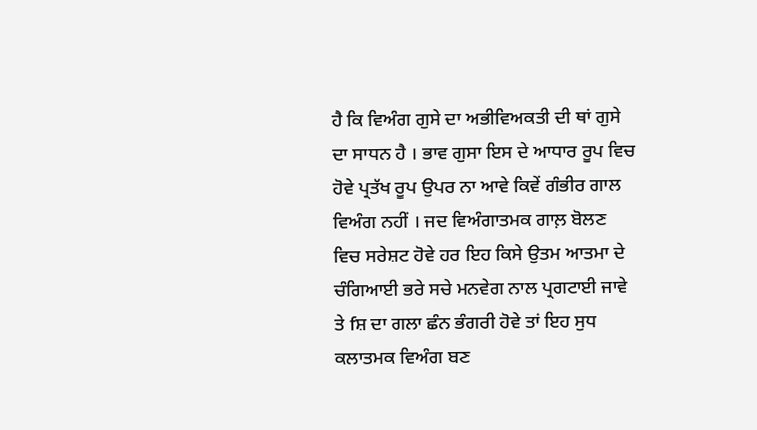ਹੈ ਕਿ ਵਿਅੰਗ ਗੁਸੇ ਦਾ ਅਭੀਵਿਅਕਤੀ ਦੀ ਥਾਂ ਗੁਸੇ ਦਾ ਸਾਧਨ ਹੈ । ਭਾਵ ਗੁਸਾ ਇਸ ਦੇ ਆਧਾਰ ਰੂਪ ਵਿਚ ਹੋਵੇ ਪ੍ਰਤੱਖ ਰੂਪ ਉਪਰ ਨਾ ਆਵੇ ਕਿਵੇਂ ਗੰਭੀਰ ਗਾਲ ਵਿਅੰਗ ਨਹੀਂ । ਜਦ ਵਿਅੰਗਾਤਮਕ ਗਾਲ਼ ਬੋਲਣ ਵਿਚ ਸਰੇਸ਼ਟ ਹੋਵੇ ਹਰ ਇਹ ਕਿਸੇ ਉਤਮ ਆਤਮਾ ਦੇ ਚੰਗਿਆਈ ਭਰੇ ਸਚੇ ਮਨਵੇਗ ਨਾਲ ਪ੍ਰਗਟਾਈ ਜਾਵੇ ਤੇ fਸ਼ ਦਾ ਗਲਾ ਛੰਨ ਭੰਗਰੀ ਹੋਵੇ ਤਾਂ ਇਹ ਸੁਧ ਕਲਾਤਮਕ ਵਿਅੰਗ ਬਣ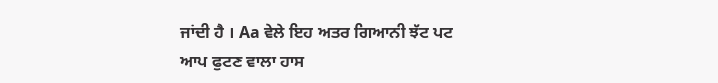ਜਾਂਦੀ ਹੈ । Aa ਵੇਲੇ ਇਹ ਅਤਰ ਗਿਆਨੀ ਝੱਟ ਪਟ ਆਪ ਫੁਟਣ ਵਾਲਾ ਹਾਸ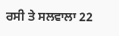ਰਸੀ ਤੇ ਸਲਵਾਲਾ 22